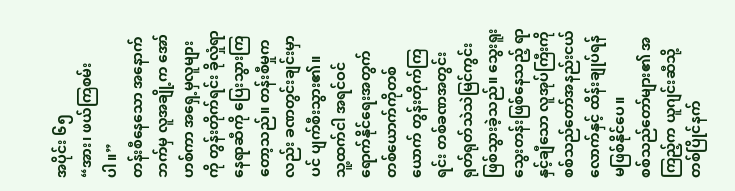အပိုင်း ၆၅
“အား၊ ဖယ်ကြစမ်းပါ။”
တန်းစီနေသော အနောက်ဘက်မှ လူအချို့က အော်ဟစ်ကာ အရှေ့မှလူများကို တွန်းတိုက်ရင်း ခိုလှုံရာနေရာဆီကို ပြေးသွားကြတော့သည်။ တန်းစီမှုကလည်း ခဏတွင်းချင်းမှာပင် ပျက်စီးသွား၏။
သူ့ထက်ငါ အရင်ဝင်ရောက်နိုင်ရေးအတွက် တစ်ယောက်ကိုတစ်ယောက် တွန်းတိုက်ကြရင်း တစ်ခဏအတွင်း ရုတ်ရုတ်သဲသဲမြင်ကွင်း ဖြစ်သွားခဲ့သည်။ သွေးရူးသွေးတန်းဖြစ်နေသည့် ရာနှင့်ချီသော လူအုပ်ကြီးကို စစ်သည်တော်အနည်းငယ်လောက်နှင့် ထိန်းချုပ်ရန် မဖြစ်နိုင်ပေ။
စစ်သည်တော်များ၏ အကြည့်က ယူဂျင်းဆီသို့ တစ်ပြိုင်နက်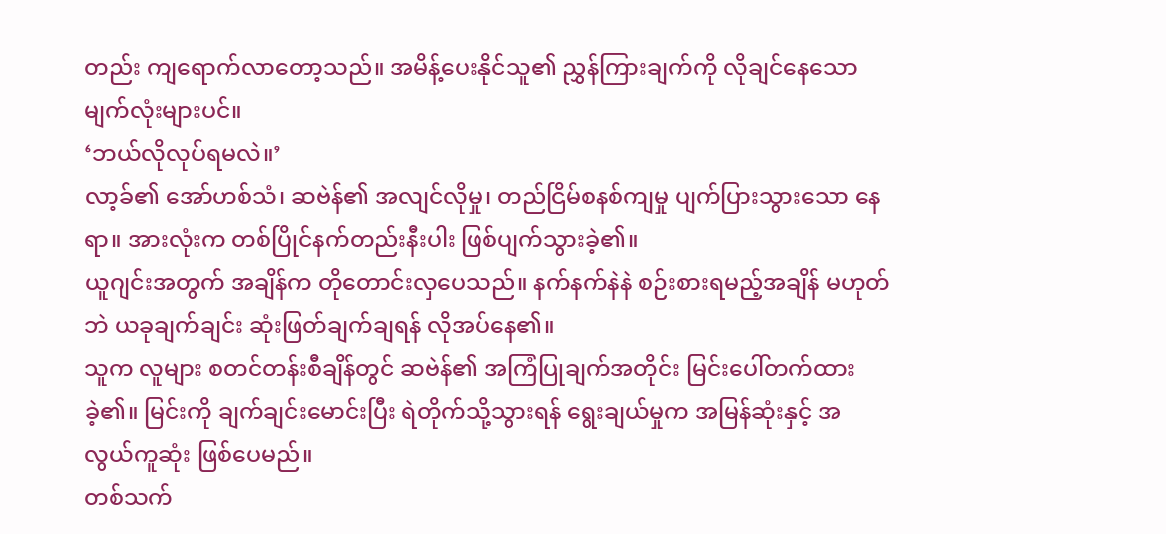တည်း ကျရောက်လာတော့သည်။ အမိန့်ပေးနိုင်သူ၏ ညွှန်ကြားချက်ကို လိုချင်နေသောမျက်လုံးများပင်။
‘ဘယ်လိုလုပ်ရမလဲ။’
လာ့ခ်၏ အော်ဟစ်သံ၊ ဆဗဲန်၏ အလျင်လိုမှု၊ တည်ငြိမ်စနစ်ကျမှု ပျက်ပြားသွားသော နေရာ။ အားလုံးက တစ်ပြိုင်နက်တည်းနီးပါး ဖြစ်ပျက်သွားခဲ့၏။
ယူဂျင်းအတွက် အချိန်က တိုတောင်းလှပေသည်။ နက်နက်နဲနဲ စဉ်းစားရမည့်အချိန် မဟုတ်ဘဲ ယခုချက်ချင်း ဆုံးဖြတ်ချက်ချရန် လိုအပ်နေ၏။
သူက လူများ စတင်တန်းစီချိန်တွင် ဆဗဲန်၏ အကြံပြုချက်အတိုင်း မြင်းပေါ်တက်ထားခဲ့၏။ မြင်းကို ချက်ချင်းမောင်းပြီး ရဲတိုက်သို့သွားရန် ရွေးချယ်မှုက အမြန်ဆုံးနှင့် အလွယ်ကူဆုံး ဖြစ်ပေမည်။
တစ်သက်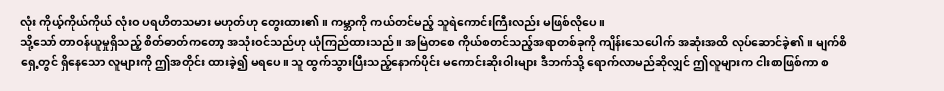လုံး ကိုယ့်ကိုယ်ကိုယ် လုံးဝ ပရဟိတသမား မဟုတ်ဟု တွေးထား၏။ ကမ္ဘာကို ကယ်တင်မည့် သူရဲကောင်းကြီးလည်း မဖြစ်လိုပေ။
သို့သော် တာဝန်ယူမှုရှိသည့် စိတ်ဓာတ်ကတော့ အသုံးဝင်သည်ဟု ယုံကြည်ထားသည်။ အမြဲတစေ ကိုယ်စတင်သည့်အရာတစ်ခုကို ကျိန်းသေပေါက် အဆုံးအထိ လုပ်ဆောင်ခဲ့၏။ မျက်စိရှေ့တွင် ရှိနေသော လူများကို ဤအတိုင်း ထားခဲ့၍ မရပေ။ သူ ထွက်သွားပြီးသည့်နောက်ပိုင်း မကောင်းဆိုးဝါးများ ဒီဘက်သို့ ရောက်လာမည်ဆိုလျှင် ဤလူများက ငါးစာဖြစ်ကာ စ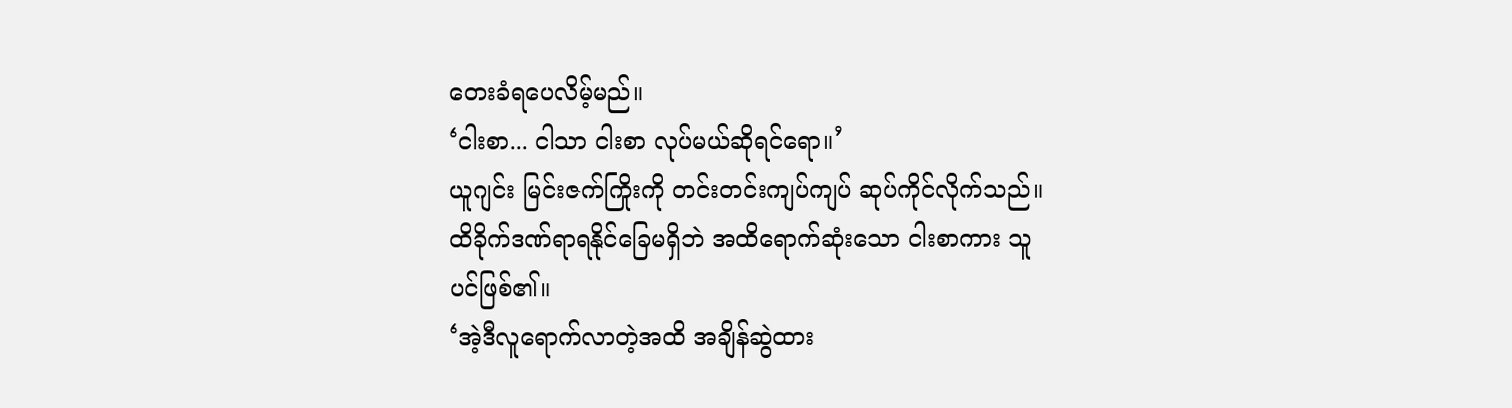တေးခံရပေလိမ့်မည်။
‘ငါးစာ... ငါသာ ငါးစာ လုပ်မယ်ဆိုရင်ရော။’
ယူဂျင်း မြင်းဇက်ကြိုးကို တင်းတင်းကျပ်ကျပ် ဆုပ်ကိုင်လိုက်သည်။
ထိခိုက်ဒဏ်ရာရနိုင်ခြေမရှိဘဲ အထိရောက်ဆုံးသော ငါးစာကား သူပင်ဖြစ်၏။
‘အဲ့ဒီလူရောက်လာတဲ့အထိ အချိန်ဆွဲထား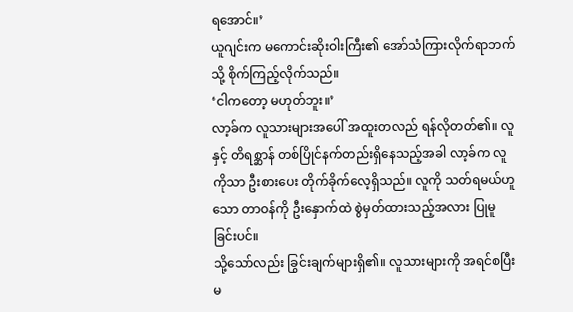ရအောင်။’
ယူဂျင်းက မကောင်းဆိုးဝါးကြီး၏ အော်သံကြားလိုက်ရာဘက်သို့ စိုက်ကြည့်လိုက်သည်။
‘ငါကတော့ မဟုတ်ဘူး။’
လာ့ခ်က လူသားများအပေါ် အထူးတလည် ရန်လိုတတ်၏။ လူနှင့် တိရစ္ဆာန် တစ်ပြိုင်နက်တည်းရှိနေသည့်အခါ လာ့ခ်က လူကိုသာ ဦးစားပေး တိုက်ခိုက်လေ့ရှိသည်။ လူကို သတ်ရမယ်ဟူသော တာဝန်ကို ဦးနှောက်ထဲ စွဲမှတ်ထားသည့်အလား ပြုမူခြင်းပင်။
သို့သော်လည်း ခြွင်းချက်များရှိ၏။ လူသားများကို အရင်စပြီး မ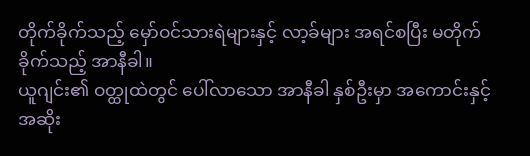တိုက်ခိုက်သည့် မှော်ဝင်သားရဲများနှင့် လာ့ခ်များ အရင်စပြီး မတိုက်ခိုက်သည့် အာနီခါ။
ယူဂျင်း၏ ဝတ္ထုထဲတွင် ပေါ်လာသော အာနီခါ နှစ်ဦးမှာ အကောင်းနှင့်အဆိုး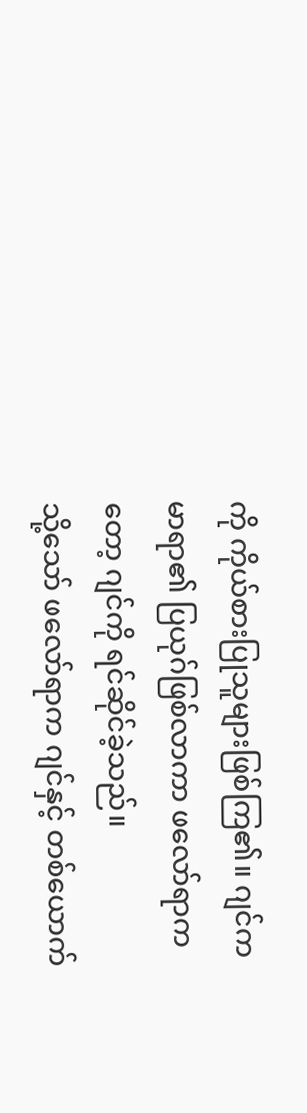ကို ကိုယ်စားပြုသူများဖြစ်ကြ၏။ ဂျင်က မာရာ၏ ပြယုဂ်ဖြစ်လာကာ ဖလော်ရာကတော့ ဂျင်ကို ရင်ဆိုင်ခဲ့သည်။
သို့သော် ဖလော်ရာက ဂျင်နှင့် တစ်ယောက်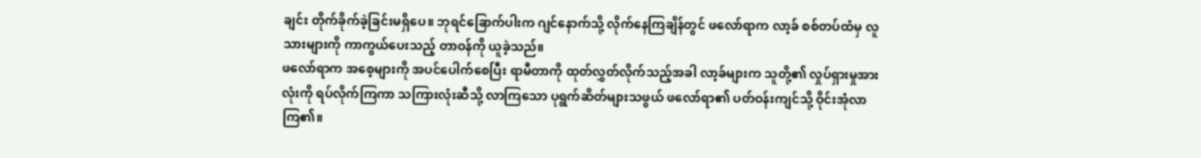ချင်း တိုက်ခိုက်ခဲ့ခြင်းမရှိပေ။ ဘုရင်ခြောက်ပါးက ဂျင်နောက်သို့ လိုက်နေကြချိန်တွင် ဖလော်ရာက လာ့ခ် စစ်တပ်ထံမှ လူသားများကို ကာကွယ်ပေးသည့် တာဝန်ကို ယူခဲ့သည်။
ဖလော်ရာက အစေ့များကို အပင်ပေါက်စေပြီး ရာမီတာကို ထုတ်လွှတ်လိုက်သည့်အခါ လာ့ခ်များက သူတို့၏ လှုပ်ရှားမှုအားလုံးကို ရပ်လိုက်ကြကာ သကြားလုံးဆီသို့ လာကြသော ပုရွက်ဆိတ်များသဖွယ် ဖလော်ရာ၏ ပတ်ဝန်းကျင်သို့ ဝိုင်းအုံလာကြ၏။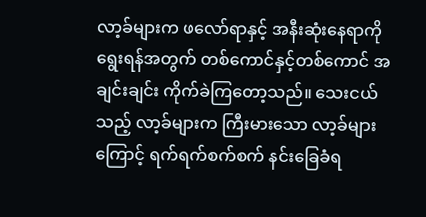လာ့ခ်များက ဖလော်ရာနှင့် အနီးဆုံးနေရာကို ရွေးရန်အတွက် တစ်ကောင်နှင့်တစ်ကောင် အချင်းချင်း ကိုက်ခဲကြတော့သည်။ သေးငယ်သည့် လာ့ခ်များက ကြီးမားသော လာ့ခ်များကြောင့် ရက်ရက်စက်စက် နင်းခြေခံရ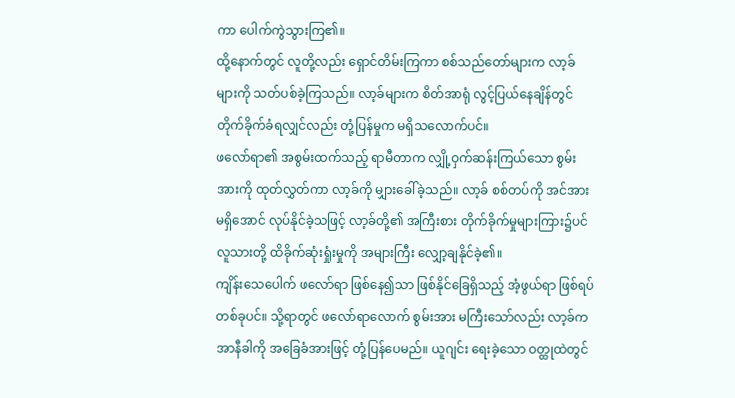ကာ ပေါက်ကွဲသွားကြ၏။
ထို့နောက်တွင် လူတို့လည်း ရှောင်တိမ်းကြကာ စစ်သည်တော်များက လာ့ခ်များကို သတ်ပစ်ခဲ့ကြသည်။ လာ့ခ်များက စိတ်အာရုံ လွင့်ပြယ်နေချိန်တွင် တိုက်ခိုက်ခံရလျှင်လည်း တုံ့ပြန်မှုက မရှိသလောက်ပင်။
ဖလော်ရာ၏ အစွမ်းထက်သည့် ရာမီတာက လျှို့ဝှက်ဆန်းကြယ်သော စွမ်းအားကို ထုတ်လွှတ်ကာ လာ့ခ်ကို မျှားခေါ်ခဲ့သည်။ လာ့ခ် စစ်တပ်ကို အင်အားမရှိအောင် လုပ်နိုင်ခဲ့သဖြင့် လာ့ခ်တို့၏ အကြီးစား တိုက်ခိုက်မှုများကြား၌ပင် လူသားတို့ ထိခိုက်ဆုံးရှုံးမှုကို အများကြီး လျှော့ချနိုင်ခဲ့၏။
ကျိန်းသေပေါက် ဖလော်ရာ ဖြစ်နေ၍သာ ဖြစ်နိုင်ခြေရှိသည့် အံ့ဖွယ်ရာ ဖြစ်ရပ်တစ်ခုပင်။ သို့ရာတွင် ဖလော်ရာလောက် စွမ်းအား မကြီးသော်လည်း လာ့ခ်က အာနီခါကို အခြေခံအားဖြင့် တုံ့ပြန်ပေမည်။ ယူဂျင်း ရေးခဲ့သော ဝတ္ထုထဲတွင်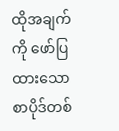ထိုအချက်ကို ဖော်ပြထားသော စာပိုဒ်တစ်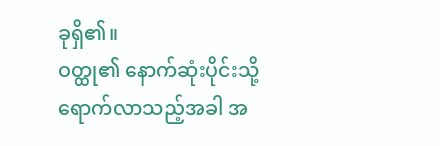ခုရှိ၏။
ဝတ္ထု၏ နောက်ဆုံးပိုင်းသို့ ရောက်လာသည့်အခါ အ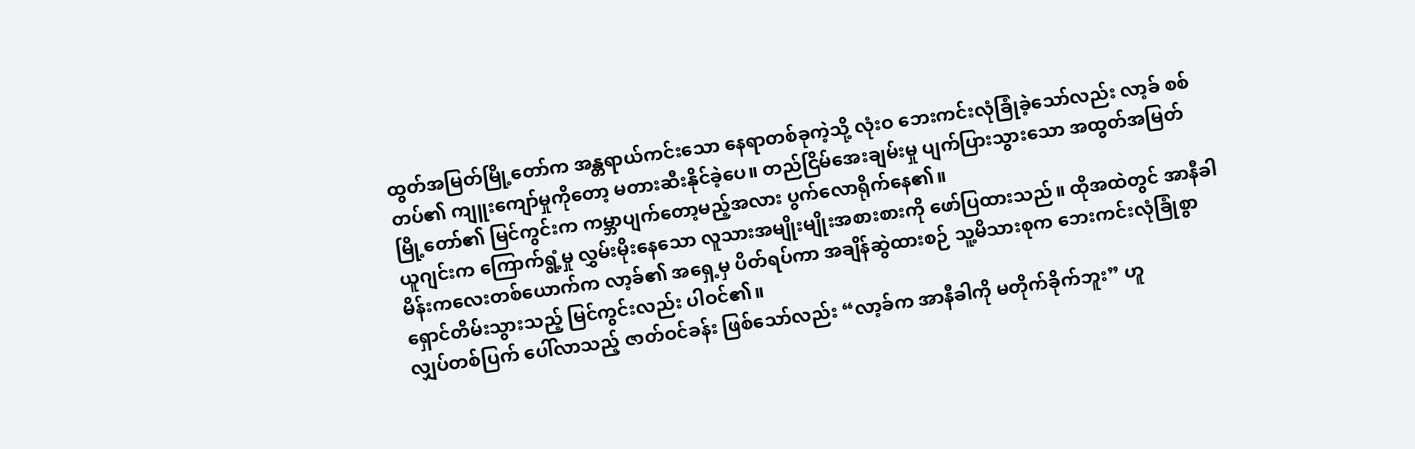ထွတ်အမြတ်မြို့တော်က အန္တရာယ်ကင်းသော နေရာတစ်ခုကဲ့သို့ လုံးဝ ဘေးကင်းလုံခြုံခဲ့သော်လည်း လာ့ခ် စစ်တပ်၏ ကျူးကျော်မှုကိုတော့ မတားဆီးနိုင်ခဲ့ပေ။ တည်ငြိမ်အေးချမ်းမှု ပျက်ပြားသွားသော အထွတ်အမြတ်မြို့တော်၏ မြင်ကွင်းက ကမ္ဘာပျက်တော့မည့်အလား ပွက်လောရိုက်နေ၏။
ယူဂျင်းက ကြောက်ရွံ့မှု လွှမ်းမိုးနေသော လူသားအမျိုးမျိုးအစားစားကို ဖော်ပြထားသည်။ ထိုအထဲတွင် အာနီခါမိန်းကလေးတစ်ယောက်က လာ့ခ်၏ အရှေ့မှ ပိတ်ရပ်ကာ အချိန်ဆွဲထားစဉ် သူ့မိသားစုက ဘေးကင်းလုံခြုံစွာ ရှောင်တိမ်းသွားသည့် မြင်ကွင်းလည်း ပါဝင်၏။
လျှပ်တစ်ပြက် ပေါ်လာသည့် ဇာတ်ဝင်ခန်း ဖြစ်သော်လည်း “လာ့ခ်က အာနီခါကို မတိုက်ခိုက်ဘူး” ဟူ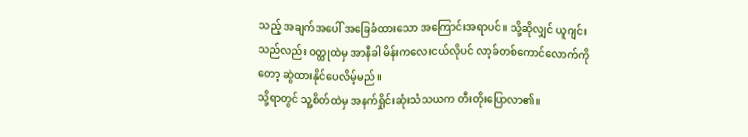သည့် အချက်အပေါ် အခြေခံထားသော အကြောင်းအရာပင်။ သို့ဆိုလျှင် ယူဂျင်းသည်လည်း ဝတ္ထုထဲမှ အာနီခါ မိန်းကလေးငယ်လိုပင် လာ့ခ်တစ်ကောင်လောက်ကိုတော့ ဆွဲထားနိုင်ပေလိမ့်မည်။
သို့ရာတွင် သူ့စိတ်ထဲမှ အနက်ရှိုင်းဆုံးသံသယက တီးတိုးပြောလာ၏။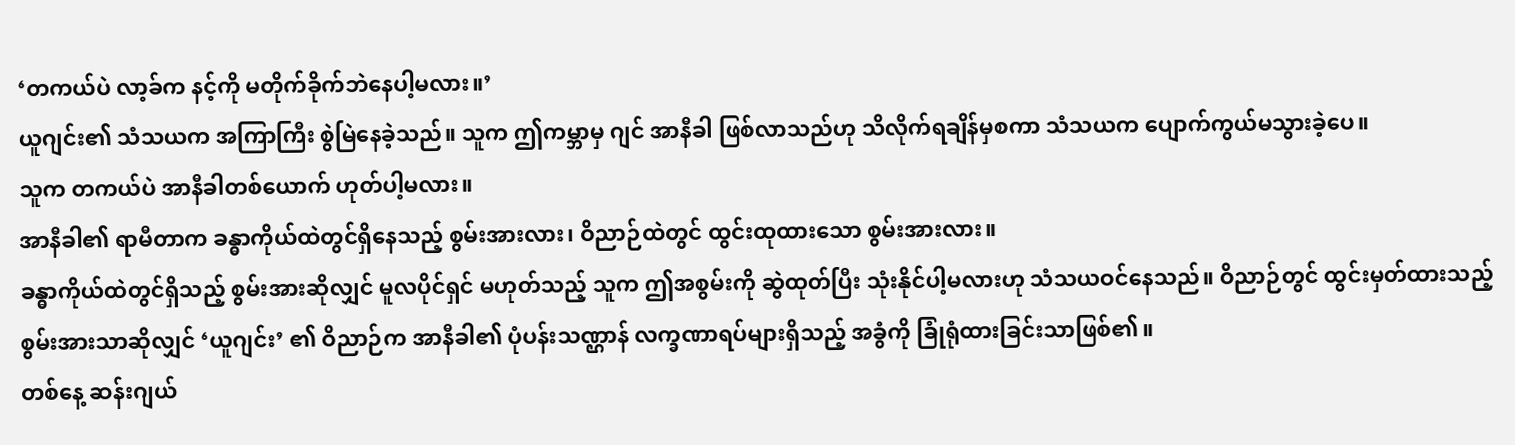‘တကယ်ပဲ လာ့ခ်က နင့်ကို မတိုက်ခိုက်ဘဲနေပါ့မလား။’
ယူဂျင်း၏ သံသယက အကြာကြီး စွဲမြဲနေခဲ့သည်။ သူက ဤကမ္ဘာမှ ဂျင် အာနီခါ ဖြစ်လာသည်ဟု သိလိုက်ရချိန်မှစကာ သံသယက ပျောက်ကွယ်မသွားခဲ့ပေ။
သူက တကယ်ပဲ အာနီခါတစ်ယောက် ဟုတ်ပါ့မလား။
အာနီခါ၏ ရာမီတာက ခန္ဓာကိုယ်ထဲတွင်ရှိနေသည့် စွမ်းအားလား၊ ဝိညာဉ်ထဲတွင် ထွင်းထုထားသော စွမ်းအားလား။
ခန္ဓာကိုယ်ထဲတွင်ရှိသည့် စွမ်းအားဆိုလျှင် မူလပိုင်ရှင် မဟုတ်သည့် သူက ဤအစွမ်းကို ဆွဲထုတ်ပြီး သုံးနိုင်ပါ့မလားဟု သံသယဝင်နေသည်။ ဝိညာဉ်တွင် ထွင်းမှတ်ထားသည့် စွမ်းအားသာဆိုလျှင် ‘ယူဂျင်း’ ၏ ဝိညာဉ်က အာနီခါ၏ ပုံပန်းသဏ္ဌာန် လက္ခဏာရပ်များရှိသည့် အခွံကို ခြုံရုံထားခြင်းသာဖြစ်၏။
တစ်နေ့ ဆန်းဂျယ်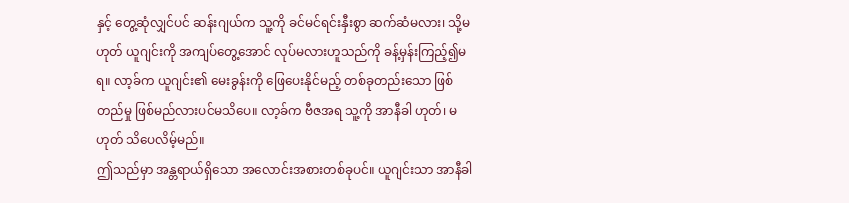နှင့် တွေ့ဆုံလျှင်ပင် ဆန်းဂျယ်က သူ့ကို ခင်မင်ရင်းနှီးစွာ ဆက်ဆံမလား၊ သို့မဟုတ် ယူဂျင်းကို အကျပ်တွေ့အောင် လုပ်မလားဟူသည်ကို ခန့်မှန်းကြည့်၍မရ။ လာ့ခ်က ယူဂျင်း၏ မေးခွန်းကို ဖြေပေးနိုင်မည့် တစ်ခုတည်းသော ဖြစ်တည်မှု ဖြစ်မည်လားပင်မသိပေ။ လာ့ခ်က ဗီဇအရ သူ့ကို အာနီခါ ဟုတ်၊ မဟုတ် သိပေလိမ့်မည်။
ဤသည်မှာ အန္တရာယ်ရှိသော အလောင်းအစားတစ်ခုပင်။ ယူဂျင်းသာ အာနီခါ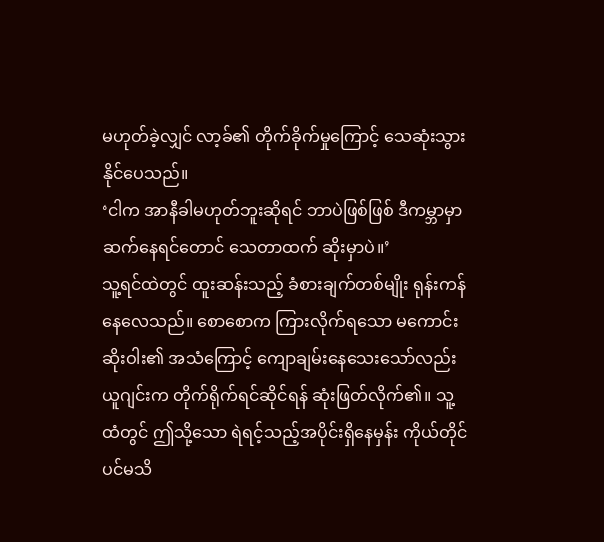မဟုတ်ခဲ့လျှင် လာ့ခ်၏ တိုက်ခိုက်မှုကြောင့် သေဆုံးသွားနိုင်ပေသည်။
‘ငါက အာနီခါမဟုတ်ဘူးဆိုရင် ဘာပဲဖြစ်ဖြစ် ဒီကမ္ဘာမှာ ဆက်နေရင်တောင် သေတာထက် ဆိုးမှာပဲ။’
သူ့ရင်ထဲတွင် ထူးဆန်းသည့် ခံစားချက်တစ်မျိုး ရုန်းကန်နေလေသည်။ စောစောက ကြားလိုက်ရသော မကောင်းဆိုးဝါး၏ အသံကြောင့် ကျောချမ်းနေသေးသော်လည်း ယူဂျင်းက တိုက်ရိုက်ရင်ဆိုင်ရန် ဆုံးဖြတ်လိုက်၏။ သူ့ထံတွင် ဤသို့သော ရဲရင့်သည့်အပိုင်းရှိနေမှန်း ကိုယ်တိုင်ပင်မသိ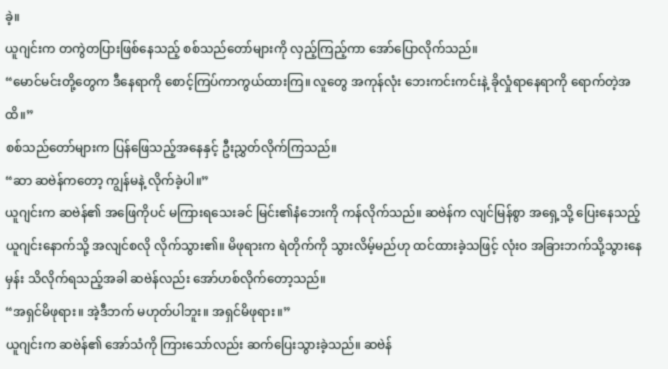ခဲ့။
ယူဂျင်းက တကွဲတပြားဖြစ်နေသည့် စစ်သည်တော်များကို လှည့်ကြည့်ကာ အော်ပြောလိုက်သည်။
“မောင်မင်းတို့တွေက ဒီနေရာကို စောင့်ကြပ်ကာကွယ်ထားကြ။ လူတွေ အကုန်လုံး ဘေးကင်းကင်းနဲ့ ခိုလှုံရာနေရာကို ရောက်တဲ့အထိ။”
စစ်သည်တော်များက ပြန်ဖြေသည့်အနေနှင့် ဦးညွှတ်လိုက်ကြသည်။
“ဆာ ဆဗဲန်ကတော့ ကျွန်မနဲ့ လိုက်ခဲ့ပါ။”
ယူဂျင်းက ဆဗဲန်၏ အဖြေကိုပင် မကြားရသေးခင် မြင်း၏နံဘေးကို ကန်လိုက်သည်။ ဆဗဲန်က လျင်မြန်စွာ အရှေ့သို့ ပြေးနေသည့် ယူဂျင်းနောက်သို့ အလျင်စလို လိုက်သွား၏။ မိဖုရားက ရဲတိုက်ကို သွားလိမ့်မည်ဟု ထင်ထားခဲ့သဖြင့် လုံးဝ အခြားဘက်သို့သွားနေမှန်း သိလိုက်ရသည့်အခါ ဆဗဲန်လည်း အော်ဟစ်လိုက်တော့သည်။
“အရှင်မိဖုရား။ အဲ့ဒီဘက် မဟုတ်ပါဘူး။ အရှင်မိဖုရား။”
ယူဂျင်းက ဆဗဲန်၏ အော်သံကို ကြားသော်လည်း ဆက်ပြေးသွားခဲ့သည်။ ဆဗဲန်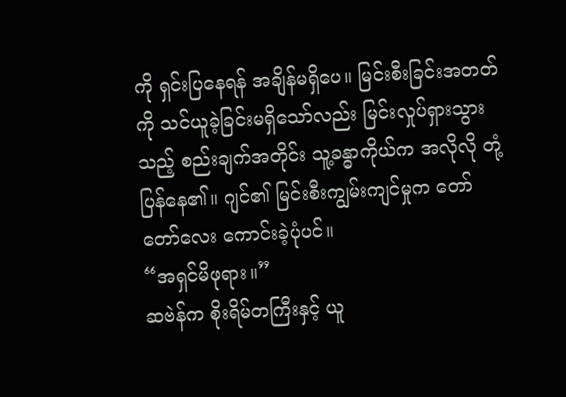ကို ရှင်းပြနေရန် အချိန်မရှိပေ။ မြင်းစီးခြင်းအတတ်ကို သင်ယူခဲ့ခြင်းမရှိသော်လည်း မြင်းလှုပ်ရှားသွားသည့် စည်းချက်အတိုင်း သူ့ခန္ဓာကိုယ်က အလိုလို တုံ့ပြန်နေ၏။ ဂျင်၏ မြင်းစီးကျွမ်းကျင်မှုက တော်တော်လေး ကောင်းခဲ့ပုံပင်။
“အရှင်မိဖုရား။”
ဆဗဲန်က စိုးရိမ်တကြီးနှင့် ယူ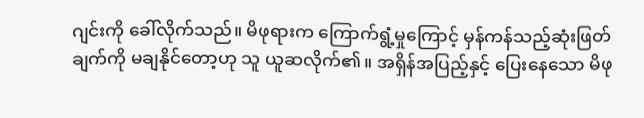ဂျင်းကို ခေါ်လိုက်သည်။ မိဖုရားက ကြောက်ရွံ့မှုကြောင့် မှန်ကန်သည့်ဆုံးဖြတ်ချက်ကို မချနိုင်တော့ဟု သူ ယူဆလိုက်၏။ အရှိန်အပြည့်နှင့် ပြေးနေသော မိဖု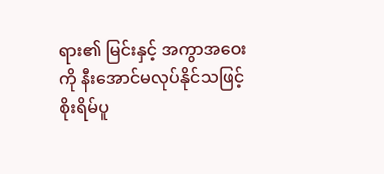ရား၏ မြင်းနှင့် အကွာအဝေးကို နီးအောင်မလုပ်နိုင်သဖြင့် စိုးရိမ်ပူ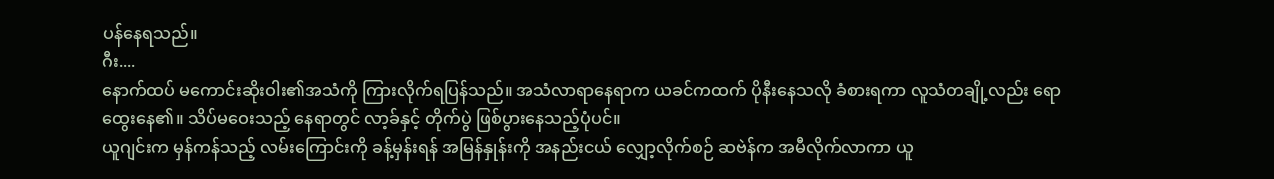ပန်နေရသည်။
ဂီး....
နောက်ထပ် မကောင်းဆိုးဝါး၏အသံကို ကြားလိုက်ရပြန်သည်။ အသံလာရာနေရာက ယခင်ကထက် ပိုနီးနေသလို ခံစားရကာ လူသံတချို့လည်း ရောထွေးနေ၏။ သိပ်မဝေးသည့် နေရာတွင် လာ့ခ်နှင့် တိုက်ပွဲ ဖြစ်ပွားနေသည့်ပုံပင်။
ယူဂျင်းက မှန်ကန်သည့် လမ်းကြောင်းကို ခန့်မှန်းရန် အမြန်နှုန်းကို အနည်းငယ် လျှော့လိုက်စဉ် ဆဗဲန်က အမီလိုက်လာကာ ယူ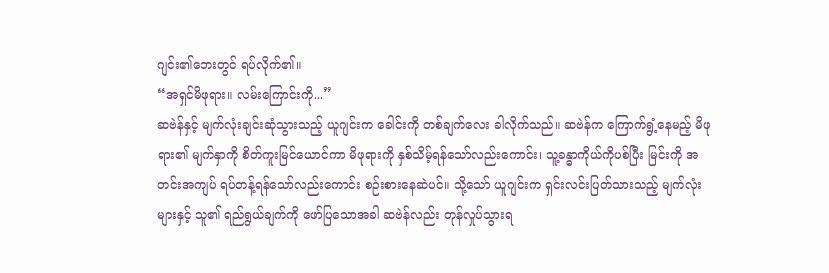ဂျင်း၏ဘေးတွင် ရပ်လိုက်၏။
“အရှင်မိဖုရား။ လမ်းကြောင်းကို...”
ဆဗဲန်နှင့် မျက်လုံးချင်းဆုံသွားသည့် ယူဂျင်းက ခေါင်းကို တစ်ချက်လေး ခါလိုက်သည်။ ဆဗဲန်က ကြောက်ရွံ့နေမည့် မိဖုရား၏ မျက်နှာကို စိတ်ကူးမြင်ယောင်ကာ မိဖုရားကို နှစ်သိမ့်ရန်သော်လည်းကောင်း၊ သူ့ခန္ဓာကိုယ်ကိုပစ်ပြီး မြင်းကို အတင်းအကျပ် ရပ်တန့်ရန်သော်လည်းကောင်း စဉ်းစားနေဆဲပင်။ သို့သော် ယူဂျင်းက ရှင်းလင်းပြတ်သားသည့် မျက်လုံးများနှင့် သူ၏ ရည်ရွယ်ချက်ကို ဖော်ပြသောအခါ ဆဗဲန်လည်း တုန်လှုပ်သွားရ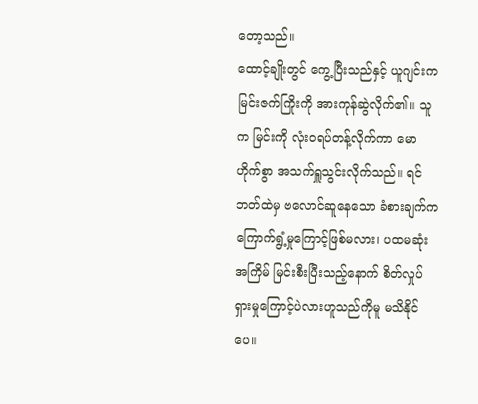တော့သည်။
ထောင့်ချိုးတွင် ကွေ့ပြီးသည်နှင့် ယူဂျင်းက မြင်းဇက်ကြိုးကို အားကုန်ဆွဲလိုက်၏။ သူက မြင်းကို လုံးဝရပ်တန့်လိုက်ကာ မောဟိုက်စွာ အသက်ရှူသွင်းလိုက်သည်။ ရင်ဘတ်ထဲမှ ဗလောင်ဆူနေသော ခံစားချက်က ကြောက်ရွံ့မှုကြောင့်ဖြစ်မလား၊ ပထမဆုံးအကြိမ် မြင်းစီးပြီးသည့်နောက် စိတ်လှုပ်ရှားမှုကြောင့်ပဲလားဟူသည်ကိုမူ မသိနိုင်ပေ။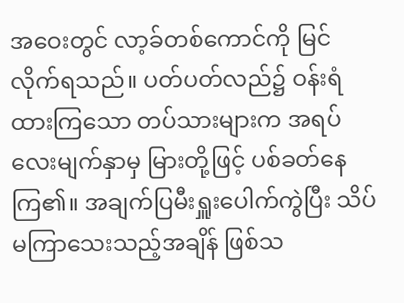အဝေးတွင် လာ့ခ်တစ်ကောင်ကို မြင်လိုက်ရသည်။ ပတ်ပတ်လည်၌ ဝန်းရံထားကြသော တပ်သားများက အရပ်လေးမျက်နှာမှ မြားတို့ဖြင့် ပစ်ခတ်နေကြ၏။ အချက်ပြမီးရှူးပေါက်ကွဲပြီး သိပ်မကြာသေးသည့်အချိန် ဖြစ်သ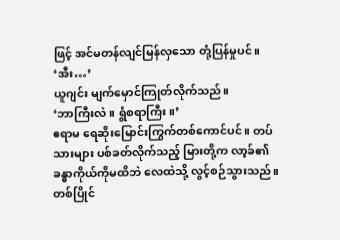ဖြင့် အင်မတန်လျင်မြန်လှသော တုံ့ပြန်မှုပင်။
‘အီး…’
ယူဂျင်း မျက်မှောင်ကြုတ်လိုက်သည်။
‘ဘာကြီးလဲ။ ရွံစရာကြီး။’
ဧရာမ ရေဆိုးမြောင်းကြွက်တစ်ကောင်ပင်။ တပ်သားများ ပစ်ခတ်လိုက်သည့် မြားတို့က လာ့ခ်၏ ခန္ဓာကိုယ်ကိုမထိဘဲ လေထဲသို့ လွင့်စဉ်သွားသည်။
တစ်ပြိုင်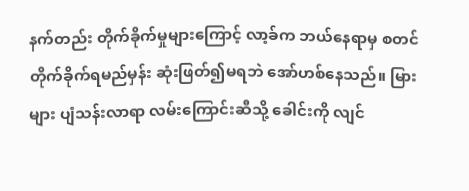နက်တည်း တိုက်ခိုက်မှုများကြောင့် လာ့ခ်က ဘယ်နေရာမှ စတင်တိုက်ခိုက်ရမည်မှန်း ဆုံးဖြတ်၍မရဘဲ အော်ဟစ်နေသည်။ မြားများ ပျံသန်းလာရာ လမ်းကြောင်းဆီသို့ ခေါင်းကို လျင်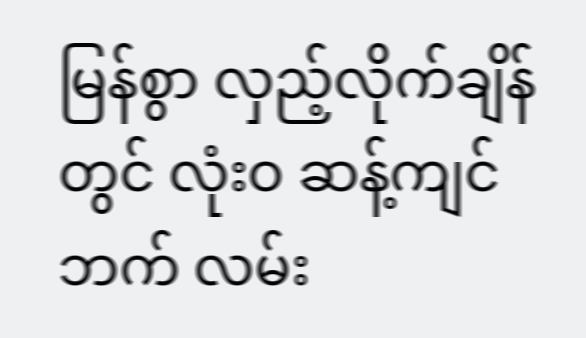မြန်စွာ လှည့်လိုက်ချိန်တွင် လုံးဝ ဆန့်ကျင်ဘက် လမ်း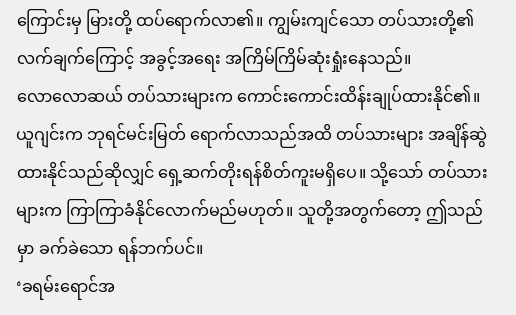ကြောင်းမှ မြားတို့ ထပ်ရောက်လာ၏။ ကျွမ်းကျင်သော တပ်သားတို့၏ လက်ချက်ကြောင့် အခွင့်အရေး အကြိမ်ကြိမ်ဆုံးရှုံးနေသည်။
လောလောဆယ် တပ်သားများက ကောင်းကောင်းထိန်းချုပ်ထားနိုင်၏။ ယူဂျင်းက ဘုရင်မင်းမြတ် ရောက်လာသည်အထိ တပ်သားများ အချိန်ဆွဲထားနိုင်သည်ဆိုလျှင် ရှေ့ဆက်တိုးရန်စိတ်ကူးမရှိပေ။ သို့သော် တပ်သားများက ကြာကြာခံနိုင်လောက်မည်မဟုတ်။ သူတို့အတွက်တော့ ဤသည်မှာ ခက်ခဲသော ရန်ဘက်ပင်။
‘ခရမ်းရောင်အ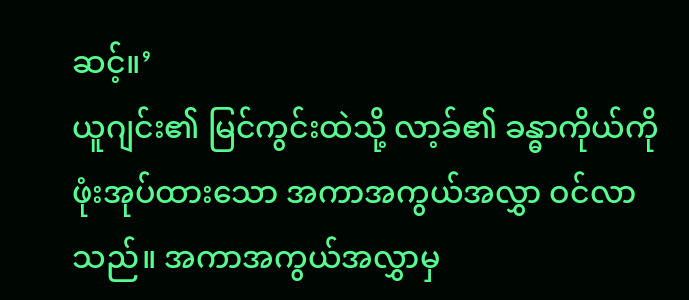ဆင့်။’
ယူဂျင်း၏ မြင်ကွင်းထဲသို့ လာ့ခ်၏ ခန္ဓာကိုယ်ကို ဖုံးအုပ်ထားသော အကာအကွယ်အလွှာ ဝင်လာသည်။ အကာအကွယ်အလွှာမှ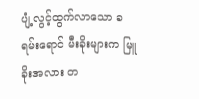ပျံ့လွင့်ထွက်လာသော ခရမ်းရောင် မီးခိုးများက မြူခိုးအလား တ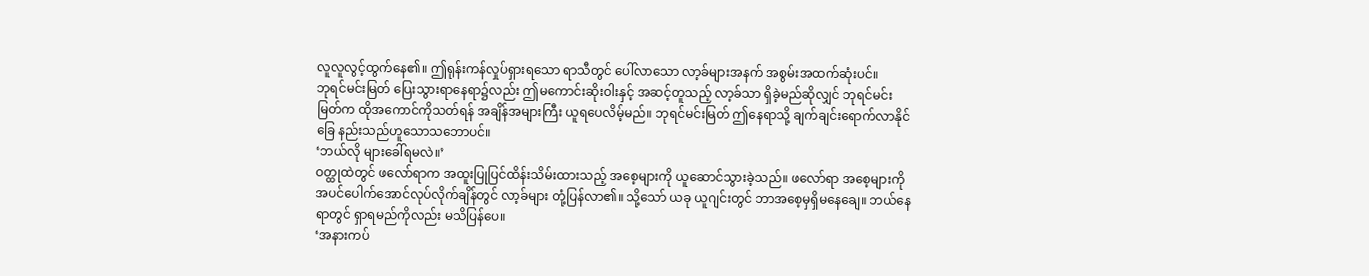လူလူလွင့်ထွက်နေ၏။ ဤရုန်းကန်လှုပ်ရှားရသော ရာသီတွင် ပေါ်လာသော လာ့ခ်များအနက် အစွမ်းအထက်ဆုံးပင်။
ဘုရင်မင်းမြတ် ပြေးသွားရာနေရာ၌လည်း ဤမကောင်းဆိုးဝါးနှင့် အဆင့်တူသည့် လာ့ခ်သာ ရှိခဲ့မည်ဆိုလျှင် ဘုရင်မင်းမြတ်က ထိုအကောင်ကိုသတ်ရန် အချိန်အများကြီး ယူရပေလိမ့်မည်။ ဘုရင်မင်းမြတ် ဤနေရာသို့ ချက်ချင်းရောက်လာနိုင်ခြေ နည်းသည်ဟူသောသဘောပင်။
‘ဘယ်လို များခေါ်ရမလဲ။’
ဝတ္ထုထဲတွင် ဖလော်ရာက အထူးပြုပြင်ထိန်းသိမ်းထားသည့် အစေ့များကို ယူဆောင်သွားခဲ့သည်။ ဖလော်ရာ အစေ့များကို အပင်ပေါက်အောင်လုပ်လိုက်ချိန်တွင် လာ့ခ်များ တုံ့ပြန်လာ၏။ သို့သော် ယခု ယူဂျင်းတွင် ဘာအစေ့မှရှိမနေချေ။ ဘယ်နေရာတွင် ရှာရမည်ကိုလည်း မသိပြန်ပေ။
‘အနားကပ်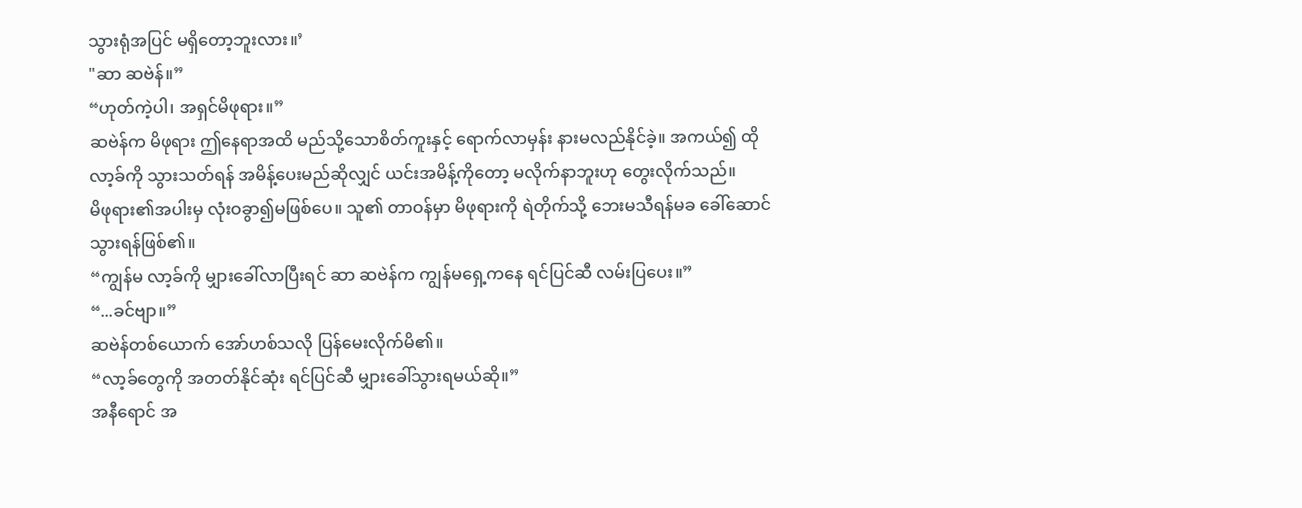သွားရုံအပြင် မရှိတော့ဘူးလား။’
"ဆာ ဆဗဲန်။”
“ဟုတ်ကဲ့ပါ၊ အရှင်မိဖုရား။”
ဆဗဲန်က မိဖုရား ဤနေရာအထိ မည်သို့သောစိတ်ကူးနှင့် ရောက်လာမှန်း နားမလည်နိုင်ခဲ့။ အကယ်၍ ထိုလာ့ခ်ကို သွားသတ်ရန် အမိန့်ပေးမည်ဆိုလျှင် ယင်းအမိန့်ကိုတော့ မလိုက်နာဘူးဟု တွေးလိုက်သည်။
မိဖုရား၏အပါးမှ လုံးဝခွာ၍မဖြစ်ပေ။ သူ၏ တာဝန်မှာ မိဖုရားကို ရဲတိုက်သို့ ဘေးမသီရန်မခ ခေါ်ဆောင်သွားရန်ဖြစ်၏။
“ကျွန်မ လာ့ခ်ကို မျှားခေါ်လာပြီးရင် ဆာ ဆဗဲန်က ကျွန်မရှေ့ကနေ ရင်ပြင်ဆီ လမ်းပြပေး။”
“...ခင်ဗျာ။”
ဆဗဲန်တစ်ယောက် အော်ဟစ်သလို ပြန်မေးလိုက်မိ၏။
“လာ့ခ်တွေကို အတတ်နိုင်ဆုံး ရင်ပြင်ဆီ မျှားခေါ်သွားရမယ်ဆို။”
အနီရောင် အ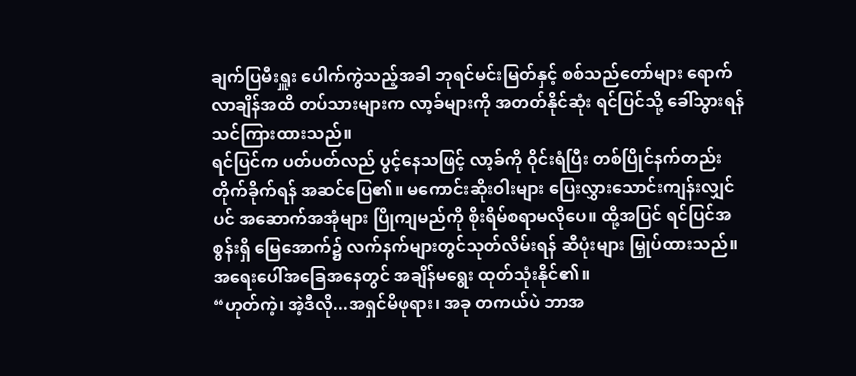ချက်ပြမီးရှူး ပေါက်ကွဲသည့်အခါ ဘုရင်မင်းမြတ်နှင့် စစ်သည်တော်များ ရောက်လာချိန်အထိ တပ်သားများက လာ့ခ်များကို အတတ်နိုင်ဆုံး ရင်ပြင်သို့ ခေါ်သွားရန် သင်ကြားထားသည်။
ရင်ပြင်က ပတ်ပတ်လည် ပွင့်နေသဖြင့် လာ့ခ်ကို ဝိုင်းရံပြီး တစ်ပြိုင်နက်တည်း တိုက်ခိုက်ရန် အဆင်ပြေ၏။ မကောင်းဆိုးဝါးများ ပြေးလွှားသောင်းကျန်းလျှင်ပင် အဆောက်အအုံများ ပြိုကျမည်ကို စိုးရိမ်စရာမလိုပေ။ ထို့အပြင် ရင်ပြင်အစွန်းရှိ မြေအောက်၌ လက်နက်များတွင်သုတ်လိမ်းရန် ဆီပုံးများ မြှုပ်ထားသည်။ အရေးပေါ်အခြေအနေတွင် အချိန်မရွေး ထုတ်သုံးနိုင်၏။
“ဟုတ်ကဲ့၊ အဲ့ဒီလို...အရှင်မိဖုရား၊ အခု တကယ်ပဲ ဘာအ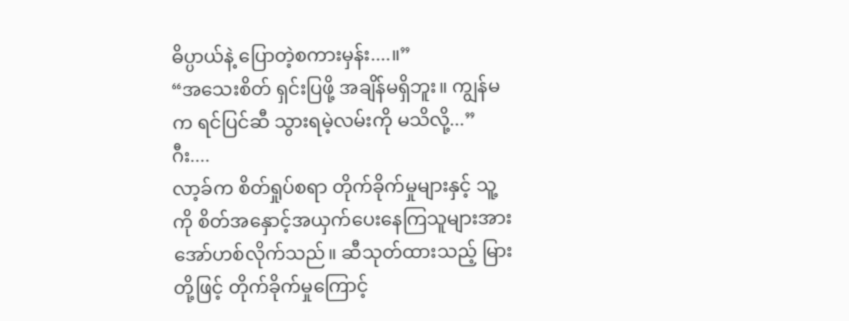ဓိပ္ပာယ်နဲ့ ပြောတဲ့စကားမှန်း....။”
“အသေးစိတ် ရှင်းပြဖို့ အချိန်မရှိဘူး။ ကျွန်မက ရင်ပြင်ဆီ သွားရမဲ့လမ်းကို မသိလို့...”
ဂီး....
လာ့ခ်က စိတ်ရှုပ်စရာ တိုက်ခိုက်မှုများနှင့် သူ့ကို စိတ်အနှောင့်အယှက်ပေးနေကြသူများအား အော်ဟစ်လိုက်သည်။ ဆီသုတ်ထားသည့် မြားတို့ဖြင့် တိုက်ခိုက်မှုကြောင့်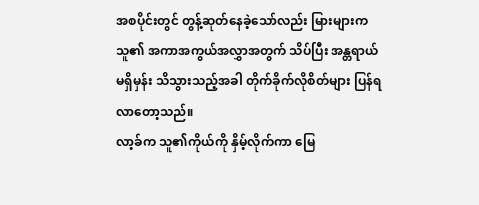အစပိုင်းတွင် တွန့်ဆုတ်နေခဲ့သော်လည်း မြားများက သူ၏ အကာအကွယ်အလွှာအတွက် သိပ်ပြီး အန္တရာယ်မရှိမှန်း သိသွားသည့်အခါ တိုက်ခိုက်လိုစိတ်များ ပြန်ရလာတော့သည်။
လာ့ခ်က သူ၏ကိုယ်ကို နှိမ့်လိုက်ကာ မြေ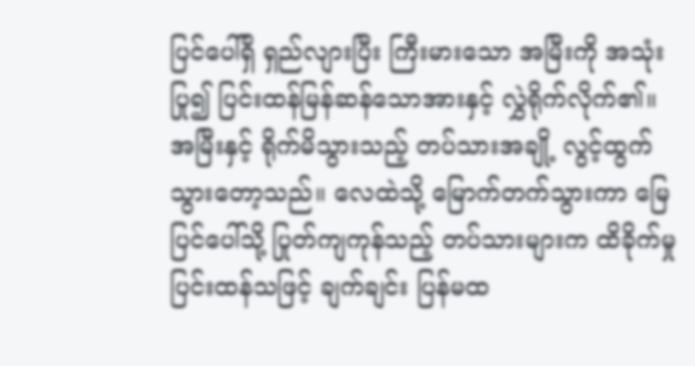ပြင်ပေါ်ရှိ ရှည်လျားပြီး ကြီးမားသော အမြီးကို အသုံးပြု၍ ပြင်းထန်မြန်ဆန်သောအားနှင့် လွှဲရိုက်လိုက်၏။
အမြီးနှင့် ရိုက်မိသွားသည့် တပ်သားအချို့ လွင့်ထွက်သွားတော့သည်။ လေထဲသို့ မြောက်တက်သွားကာ မြေပြင်ပေါ်သို့ ပြုတ်ကျကုန်သည့် တပ်သားများက ထိခိုက်မှုပြင်းထန်သဖြင့် ချက်ချင်း ပြန်မထ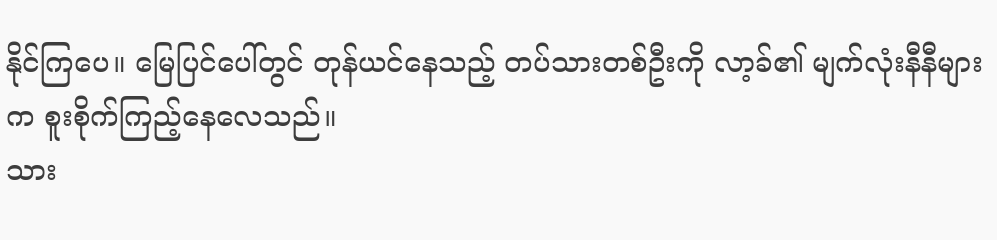နိုင်ကြပေ။ မြေပြင်ပေါ်တွင် တုန်ယင်နေသည့် တပ်သားတစ်ဦးကို လာ့ခ်၏ မျက်လုံးနီနီများက စူးစိုက်ကြည့်နေလေသည်။
သား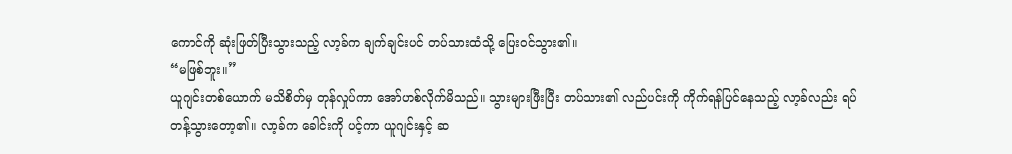ကောင်ကို ဆုံးဖြတ်ပြီးသွားသည့် လာ့ခ်က ချက်ချင်းပင် တပ်သားထံသို့ ပြေးဝင်သွား၏။
“မဖြစ်ဘူး။”
ယူဂျင်းတစ်ယောက် မသိစိတ်မှ တုန်လှုပ်ကာ အော်ဟစ်လိုက်မိသည်။ သွားများဖြီးပြီး တပ်သား၏ လည်ပင်းကို ကိုက်ရန်ပြင်နေသည့် လာ့ခ်လည်း ရပ်တန့်သွားတော့၏။ လာ့ခ်က ခေါင်းကို ပင့်ကာ ယူဂျင်းနှင့် ဆ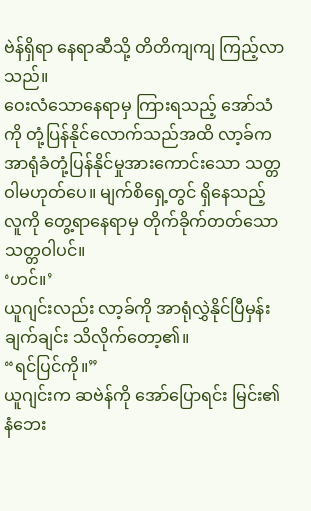ဗဲန်ရှိရာ နေရာဆီသို့ တိတိကျကျ ကြည့်လာသည်။
ဝေးလံသောနေရာမှ ကြားရသည့် အော်သံကို တုံ့ပြန်နိုင်လောက်သည်အထိ လာ့ခ်က အာရုံခံတုံ့ပြန်နိုင်မှုအားကောင်းသော သတ္တဝါမဟုတ်ပေ။ မျက်စိရှေ့တွင် ရှိနေသည့်လူကို တွေ့ရာနေရာမှ တိုက်ခိုက်တတ်သောသတ္တဝါပင်။
‘ဟင်။’
ယူဂျင်းလည်း လာ့ခ်ကို အာရုံလွှဲနိုင်ပြီမှန်း ချက်ချင်း သိလိုက်တော့၏။
“ရင်ပြင်ကို။”
ယူဂျင်းက ဆဗဲန်ကို အော်ပြောရင်း မြင်း၏နံဘေး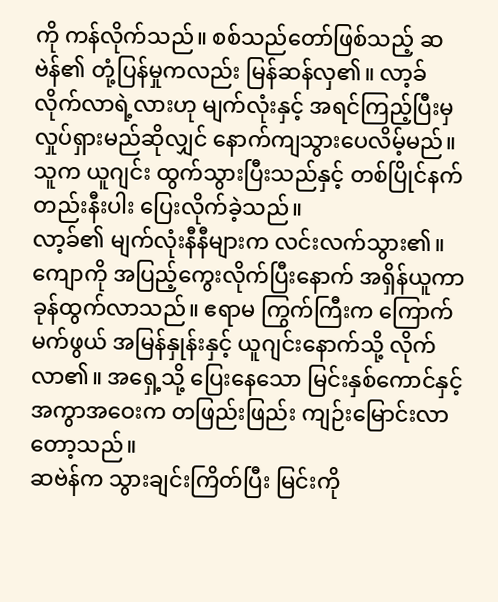ကို ကန်လိုက်သည်။ စစ်သည်တော်ဖြစ်သည့် ဆဗဲန်၏ တုံ့ပြန်မှုကလည်း မြန်ဆန်လှ၏။ လာ့ခ် လိုက်လာရဲ့လားဟု မျက်လုံးနှင့် အရင်ကြည့်ပြီးမှ လှုပ်ရှားမည်ဆိုလျှင် နောက်ကျသွားပေလိမ့်မည်။ သူက ယူဂျင်း ထွက်သွားပြီးသည်နှင့် တစ်ပြိုင်နက်တည်းနီးပါး ပြေးလိုက်ခဲ့သည်။
လာ့ခ်၏ မျက်လုံးနီနီများက လင်းလက်သွား၏။ ကျောကို အပြည့်ကွေးလိုက်ပြီးနောက် အရှိန်ယူကာ ခုန်ထွက်လာသည်။ ဧရာမ ကြွက်ကြီးက ကြောက်မက်ဖွယ် အမြန်နှုန်းနှင့် ယူဂျင်းနောက်သို့ လိုက်လာ၏။ အရှေ့သို့ ပြေးနေသော မြင်းနှစ်ကောင်နှင့် အကွာအဝေးက တဖြည်းဖြည်း ကျဉ်းမြောင်းလာတော့သည်။
ဆဗဲန်က သွားချင်းကြိတ်ပြီး မြင်းကို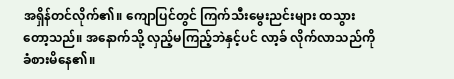အရှိန်တင်လိုက်၏။ ကျောပြင်တွင် ကြက်သီးမွေးညင်းများ ထသွားတော့သည်။ အနောက်သို့ လှည့်မကြည့်ဘဲနှင့်ပင် လာ့ခ် လိုက်လာသည်ကို ခံစားမိနေ၏။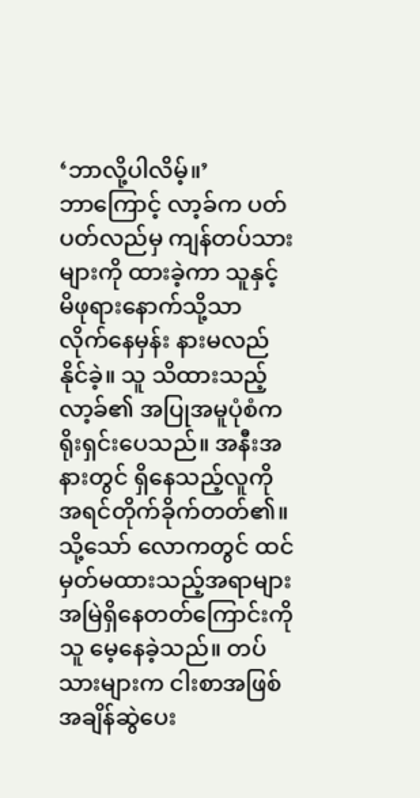‘ဘာလို့ပါလိမ့်။’
ဘာကြောင့် လာ့ခ်က ပတ်ပတ်လည်မှ ကျန်တပ်သားများကို ထားခဲ့ကာ သူနှင့် မိဖုရားနောက်သို့သာ လိုက်နေမှန်း နားမလည်နိုင်ခဲ့။ သူ သိထားသည့် လာ့ခ်၏ အပြုအမူပုံစံက ရိုးရှင်းပေသည်။ အနီးအနားတွင် ရှိနေသည့်လူကို အရင်တိုက်ခိုက်တတ်၏။
သို့သော် လောကတွင် ထင်မှတ်မထားသည့်အရာများ အမြဲရှိနေတတ်ကြောင်းကို သူ မေ့နေခဲ့သည်။ တပ်သားများက ငါးစာအဖြစ် အချိန်ဆွဲပေး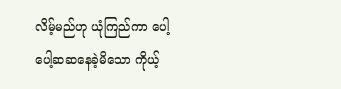လိမ့်မည်ဟု ယုံကြည်ကာ ပေါ့ပေါ့ဆဆနေခဲ့မိသော ကိုယ့်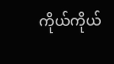ကိုယ်ကိုယ်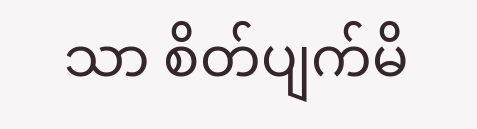သာ စိတ်ပျက်မိ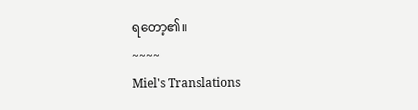ရတော့၏။
~~~~
Miel's Translations